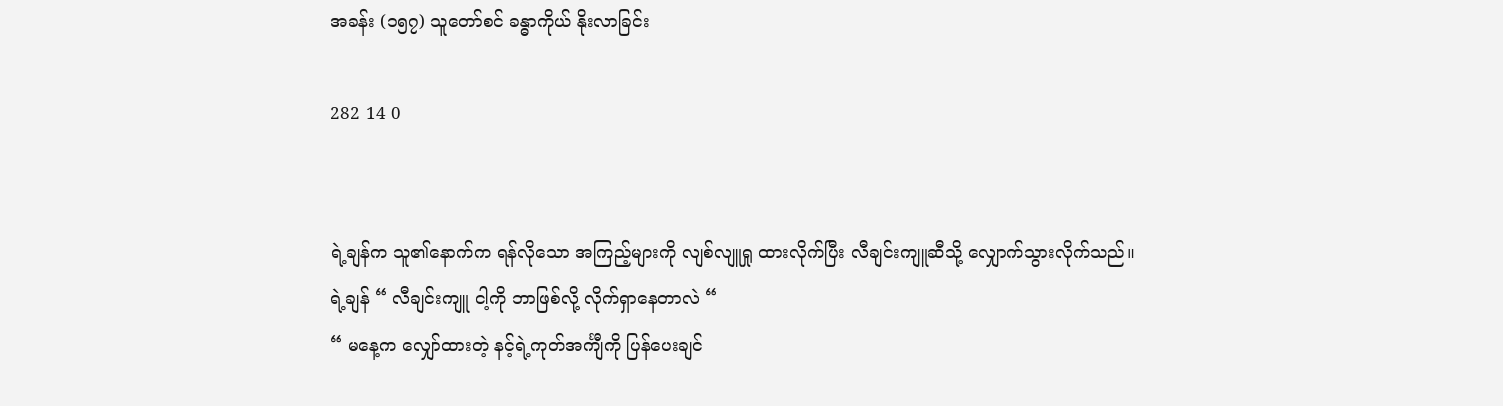အခန်း (၁၅၇) သူတော်စင် ခန္ဓာကိုယ် နိုးလာခြင်း

282 14 0


ရဲ့ချန်က သူ၏နောက်က ရန်လိုသော အကြည့်များကို လျစ်လျူရှု ထားလိုက်ပြီး လီချင်းကျူဆီသို့ လျှောက်သွားလိုက်သည်။
ရဲ့ချန် “ လီချင်းကျူ ငါ့ကို ဘာဖြစ်လို့ လိုက်ရှာနေတာလဲ “
“ မနေ့က လျှော်ထားတဲ့ နင့်ရဲ့ကုတ်အင်္ကျီကို ပြန်ပေးချင်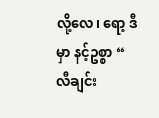လို့လေ၊ ရော့ ဒီမှာ နင့်ဥစ္စာ “ လီချင်း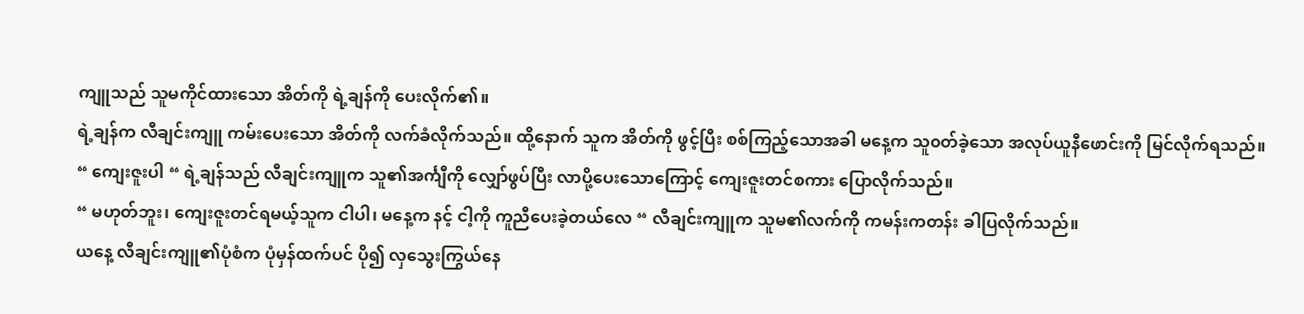ကျူသည် သူမကိုင်ထားသော အိတ်ကို ရဲ့ချန်ကို ပေးလိုက်၏။
ရဲ့ချန်က လီချင်းကျူ ကမ်းပေးသော အိတ်ကို လက်ခံလိုက်သည်။ ထို့နောက် သူက အိတ်ကို ဖွင့်ပြီး စစ်ကြည့်သောအခါ မနေ့က သူ၀တ်ခဲ့သော အလုပ်ယူနီဖောင်းကို မြင်လိုက်ရသည်။
“ ကျေးဇူးပါ “ ရဲ့ချန်သည် လီချင်းကျူက သူ၏အင်္ကျီကို လျှော်ဖွပ်ပြီး လာပို့ပေးသောကြောင့် ကျေးဇူးတင်စကား ပြောလိုက်သည်။
“ မဟုတ်ဘူး၊ ကျေးဇူးတင်ရမယ့်သူက ငါပါ၊ မနေ့က နင့် ငါ့ကို ကူညီပေးခဲ့တယ်လေ “ လီချင်းကျူက သူမ၏လက်ကို ကမန်းကတန်း ခါပြလိုက်သည်။
ယနေ့ လီချင်းကျူ၏ပုံစံက ပုံမှန်ထက်ပင် ပို၍ လှသွေးကြွယ်နေ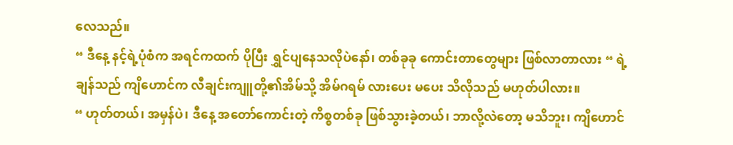လေသည်။
“ ဒီနေ့ နင့်ရဲ့ပုံစံက အရင်ကထက် ပိုပြီး ရွှင်ပျနေသလိုပဲနော်၊ တစ်ခုခု ကောင်းတာတွေများ ဖြစ်လာတာလား “ ရဲ့ချန်သည် ကျိဟောင်က လီချင်းကျူတို့၏အိမ်သို့ အိမ်ဂရမ် လားပေး မပေး သိလိုသည် မဟုတ်ပါလား။
“ ဟုတ်တယ်၊ အမှန်ပဲ၊ ဒီနေ့ အတော်ကောင်းတဲ့ ကိစ္စတစ်ခု ဖြစ်သွားခဲ့တယ်၊ ဘာလို့လဲတော့ မသိဘူး၊ ကျိဟောင်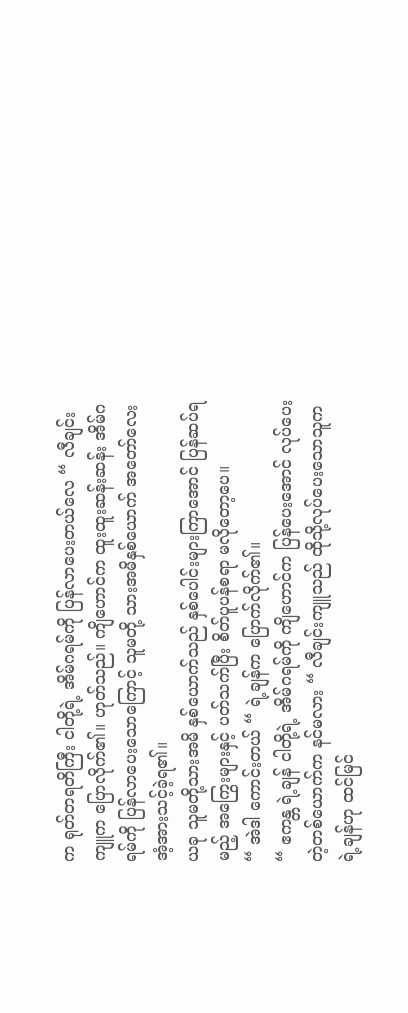က ရုတ်တရတိကြီး ငါတို့ရဲ့ အိမ်ဂရမ်ကို ပြန်လာပေးတယ်လေ “ လီချင်းကျူက ပြောလိုက်၏။ ဟုတ်သည်။ ကျိဟောင်က ထူးထူးဆန်းဆန်း အိမ်ဂရမ်ကို ပြန်လာပေးသောကြောင့် သူမတို့ သားအမိနှစ်ယောက် အတော်လေး အံ့အားသင့်ခဲ့ရ၏။
ယခု သူမတို့သားအမိ နှစ်ယောက်သည် နှစ်ပေါင်းများကြာအောင် ပြန်ဆပ်ရမည့် အကြွေးများနှင့် ပတ်သက်ပြီး စိတ်ပူပန်စရာ မလိုတော့ပေ။
“ အဲဒါ ကောင်းတယ် “ ရဲ့ချန်က ပြောက်လိုက်၏။
“ ဧကန္တ ရဲ့ချန် ငါတို့ရဲ့ အိမ်ဂရမ်ကို ကျိဟောင်က ပြန်ပေးအောင် လုပ်ပေးတဲ့တစ်ယောက်က နင်မလား “ လီချင်းကျူသည် ထိုသို့လုပ်ပေးသောသူက ရဲ့ချန်ဟု ထင်မြင်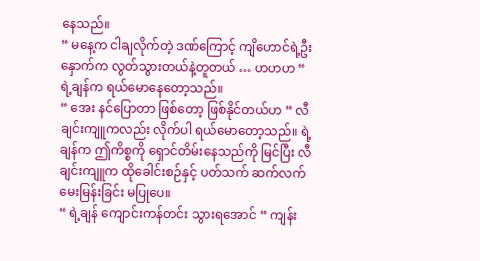နေသည်။
“ မနေ့က ငါချလိုက်တဲ့ ဒဏ်ကြောင့် ကျိဟောင်ရဲ့ဦးနှောက်က လွတ်သွားတယ်နဲ့တူတယ် … ဟဟဟ “ ရဲ့ချန်က ရယ်မောနေတော့သည်။
“ အေး နင်ပြောတာ ဖြစ်တော့ ဖြစ်နိုင်တယ်ဟ “ လီချင်းကျူကလည်း လိုက်ပါ ရယ်မောတော့သည်။ ရဲ့ချန်က ဤကိစ္စကို ရှောင်တိမ်းနေသည်ကို မြင်ပြီး လီချင်းကျူက ထိုခေါင်းစဉ်နှင့် ပတ်သက် ဆက်လက် မေးမြန်းခြင်း မပြုပေ။
“ ရဲ့ချန် ကျောင်းကန်တင်း သွားရအောင် “ ကျန်း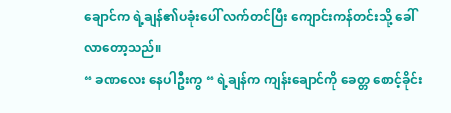ချောင်က ရဲ့ချန်၏ပခုံးပေါ် လက်တင်ပြီး ကျောင်းကန်တင်းသို့ ခေါ်လာတော့သည်။
“ ခဏလေး နေပါဦးကွ “ ရဲ့ချန်က ကျန်းချောင်ကို ခေတ္တ စောင့်ခိုင်း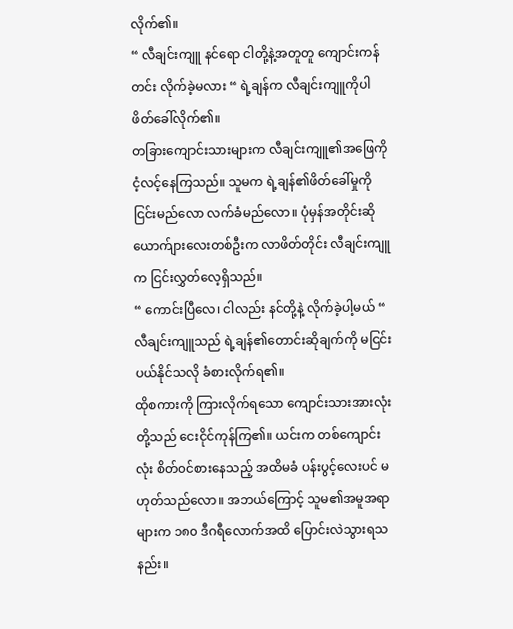လိုက်၏။
“ လီချင်းကျူ နင်ရော ငါတို့နဲ့အတူတူ ကျောင်းကန်တင်း လိုက်ခဲ့မလား “ ရဲ့ချန်က လီချင်းကျူကိုပါ ဖိတ်ခေါ်လိုက်၏။
တခြားကျောင်းသားများက လီချင်းကျူ၏အဖြေကို ငံ့လင့်နေကြသည်။ သူမက ရဲ့ချန်၏ဖိတ်ခေါ်မှုကို ငြင်းမည်လော လက်ခံမည်လော။ ပုံမှန်အတိုင်းဆို ယောက်ျားလေးတစ်ဦးက လာဖိတ်တိုင်း လီချင်းကျူက ငြင်းလွှတ်လေ့ရှိသည်။
“ ကောင်းပြီလေ၊ ငါလည်း နင်တို့နဲ့ လိုက်ခဲ့ပါ့မယ် “ လီချင်းကျူသည် ရဲ့ချန်၏တောင်းဆိုချက်ကို မငြင်းပယ်နိုင်သလို ခံစားလိုက်ရ၏။
ထိုစကားကို ကြားလိုက်ရသော ကျောင်းသားအားလုံးတို့သည် ငေးငိုင်ကုန်ကြ၏။ ယင်းက တစ်ကျောင်းလုံး စိတ်၀င်စားနေသည့် အထိမခံ ပန်းပွင့်လေးပင် မဟုတ်သည်လော။ အဘယ်ကြောင့် သူမ၏အမူအရာများက ၁၈၀ ဒီဂရီလောက်အထိ ပြောင်းလဲသွားရသနည်း။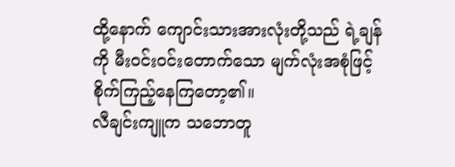ထို့နောက် ကျောင်းသားအားလုံးတို့သည် ရဲ့ချန်ကို မီး၀င်း၀င်းတောက်သော မျက်လုံးအစုံဖြင့် စိုက်ကြည့်နေကြတော့၏။
လီချင်းကျူက သဘောတူ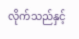လိုက်သည်နှင့်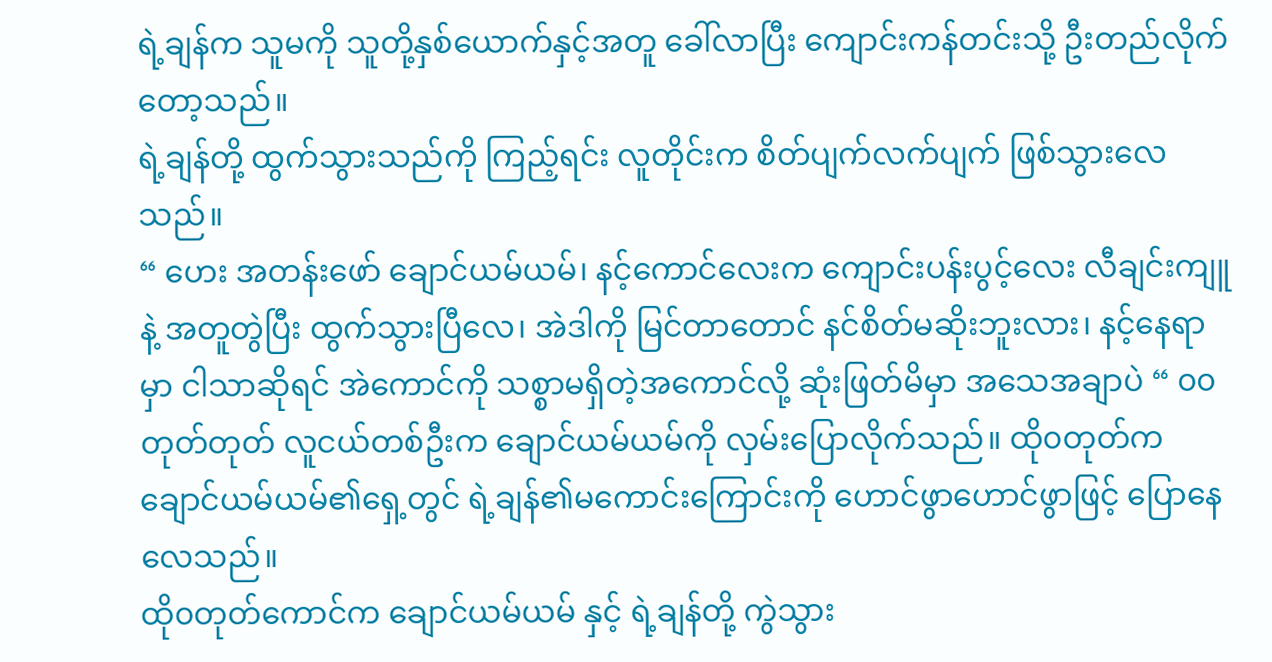ရဲ့ချန်က သူမကို သူတို့နှစ်ယောက်နှင့်အတူ ခေါ်လာပြီး ကျောင်းကန်တင်းသို့ ဦးတည်လိုက်တော့သည်။
ရဲ့ချန်တို့ ထွက်သွားသည်ကို ကြည့်ရင်း လူတိုင်းက စိတ်ပျက်လက်ပျက် ဖြစ်သွားလေသည်။
“ ဟေး အတန်းဖော် ချောင်ယမ်ယမ်၊ နင့်ကောင်လေးက ကျောင်းပန်းပွင့်လေး လီချင်းကျူနဲ့ အတူတွဲပြီး ထွက်သွားပြီလေ၊ အဲဒါကို မြင်တာတောင် နင်စိတ်မဆိုးဘူးလား၊ နင့်နေရာမှာ ငါသာဆိုရင် အဲကောင်ကို သစ္စာမရှိတဲ့အကောင်လို့ ဆုံးဖြတ်မိမှာ အသေအချာပဲ “ ၀၀တုတ်တုတ် လူငယ်တစ်ဦးက ချောင်ယမ်ယမ်ကို လှမ်းပြောလိုက်သည်။ ထို၀တုတ်က ချောင်ယမ်ယမ်၏ရှေ့တွင် ရဲ့ချန်၏မကောင်းကြောင်းကို ဟောင်ဖွာဟောင်ဖွာဖြင့် ပြောနေလေသည်။
ထို၀တုတ်ကောင်က ချောင်ယမ်ယမ် နှင့် ရဲ့ချန်တို့ ကွဲသွား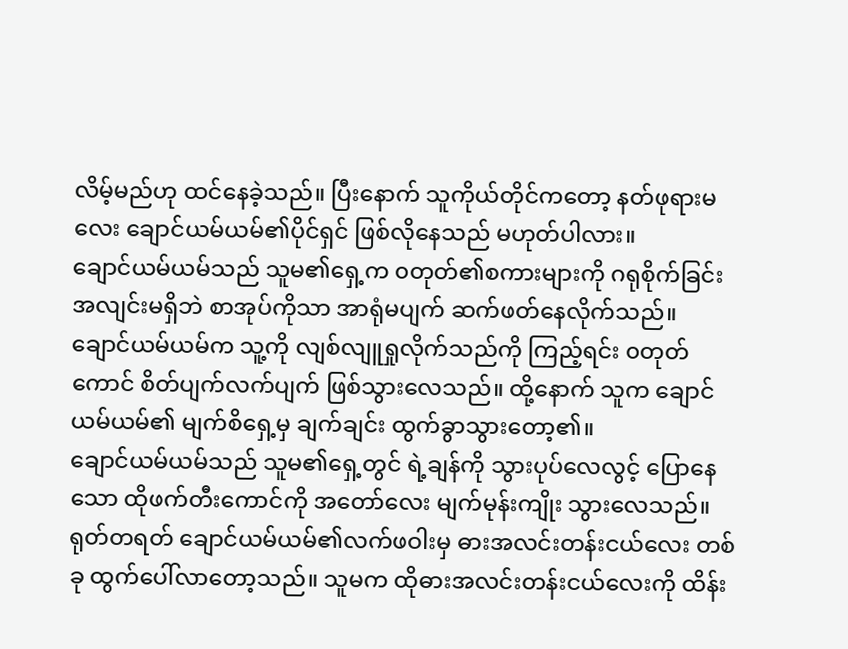လိမ့်မည်ဟု ထင်နေခဲ့သည်။ ပြီးနောက် သူကိုယ်တိုင်ကတော့ နတ်ဖုရားမလေး ချောင်ယမ်ယမ်၏ပိုင်ရှင် ဖြစ်လိုနေသည် မဟုတ်ပါလား။
ချောင်ယမ်ယမ်သည် သူမ၏ရှေ့က ၀တုတ်၏စကားများကို ဂရုစိုက်ခြင်း အလျင်းမရှိဘဲ စာအုပ်ကိုသာ အာရုံမပျက် ဆက်ဖတ်နေလိုက်သည်။
ချောင်ယမ်ယမ်က သူ့ကို လျစ်လျူရှုလိုက်သည်ကို ကြည့်ရင်း ၀တုတ်ကောင် စိတ်ပျက်လက်ပျက် ဖြစ်သွားလေသည်။ ထို့နောက် သူက ချောင်ယမ်ယမ်၏ မျက်စိရှေ့မှ ချက်ချင်း ထွက်ခွာသွားတော့၏။
ချောင်ယမ်ယမ်သည် သူမ၏ရှေ့တွင် ရဲ့ချန်ကို သွားပုပ်လေလွင့် ပြောနေသော ထိုဖက်တီးကောင်ကို အတော်လေး မျက်မုန်းကျိုး သွားလေသည်။
ရုတ်တရတ် ချောင်ယမ်ယမ်၏လက်ဖဝါးမှ ဓားအလင်းတန်းငယ်လေး တစ်ခု ထွက်ပေါ်လာတော့သည်။ သူမက ထိုဓားအလင်းတန်းငယ်လေးကို ထိန်း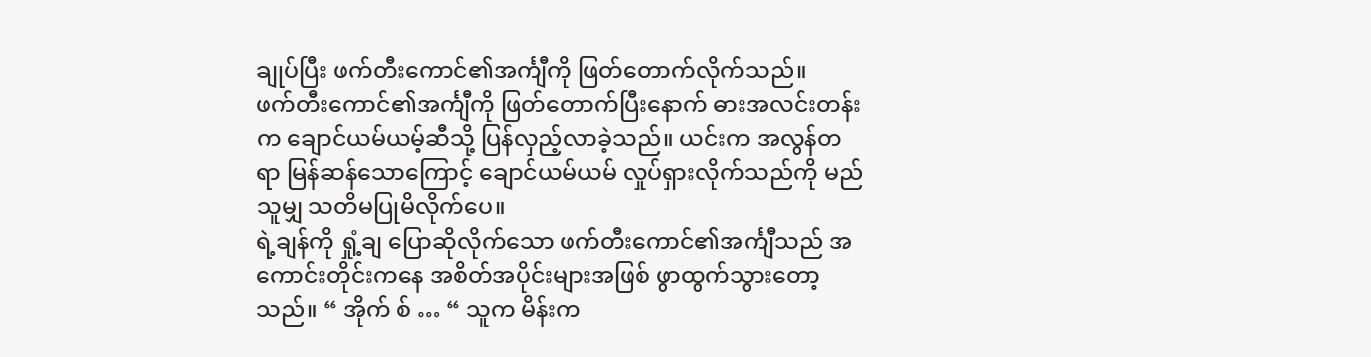ချုပ်ပြီး ဖက်တီးကောင်၏အင်္ကျီကို ဖြတ်တောက်လိုက်သည်။
ဖက်တီးကောင်၏အင်္ကျီကို ဖြတ်တောက်ပြီးနောက် ဓားအလင်းတန်းက ချောင်ယမ်ယမ့်ဆီသို့ ပြန်လှည့်လာခဲ့သည်။ ယင်းက အလွန်တရာ မြန်ဆန်သောကြောင့် ချောင်ယမ်ယမ် လှုပ်ရှားလိုက်သည်ကို မည်သူမျှ သတိမပြုမိလိုက်ပေ။
ရဲ့ချန်ကို ရှုံ့ချ ပြောဆိုလိုက်သော ဖက်တီးကောင်၏အင်္ကျီသည် အကောင်းတိုင်းကနေ အစိတ်အပိုင်းများအဖြစ် ဖွာထွက်သွားတော့သည်။ “ အိုက် စ် … “ သူက မိန်းက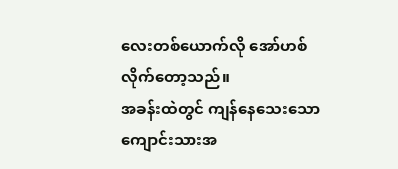လေးတစ်ယောက်လို အော်ဟစ်လိုက်တော့သည်။
အခန်းထဲတွင် ကျန်နေသေးသော ကျောင်းသားအ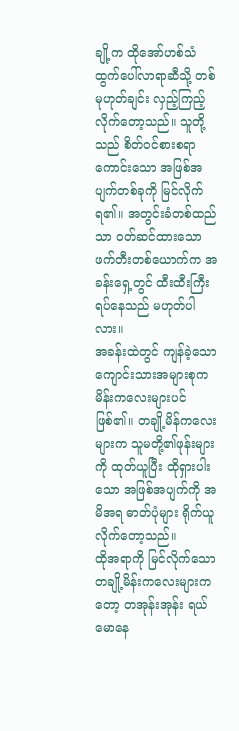ချို့က ထိုအော်ဟစ်သံ ထွက်ပေါ်လာရာဆီသို့ တစ်မုဟုတ်ချင်း လှည့်ကြည့်လိုက်တော့သည်။ သူတို့သည် စိတ်၀င်စားစရာကောင်းသော အဖြစ်အပျက်တစ်ခုကို မြင်လိုက်ရ၏။ အတွင်းခံတစ်ထည်သာ ၀တ်ဆင်ထားသော ဖက်တီးတစ်ယောက်က အခန်းရှေ့တွင် ထီးထီးကြီး ရပ်နေသည် မဟုတ်ပါလား။
အခန်းထဲတွင် ကျန်ခဲ့သော ကျောင်းသားအများစုက မိန်းကလေးများပင် ဖြစ်၏။ တချို့မိန်ကလေးများက သူမတို့၏ဖုန်းများကို ထုတ်ယူပြီး ထိုရှားပါးသော အဖြစ်အပျက်ကို အမိအရ ဓာတ်ပုံများ ရိုက်ယူလိုက်တော့သည်။
ထိုအရာကို မြင်လိုက်သော တချို့မိန်းကလေးများကတော့ တအုန်းအုန်း ရယ်မောနေ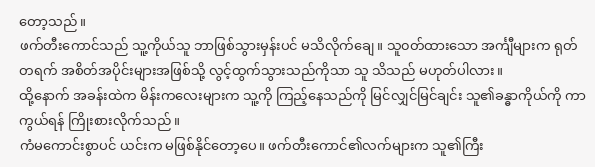တော့သည်။
ဖက်တီးကောင်သည် သူ့ကိုယ်သူ ဘာဖြစ်သွားမှန်းပင် မသိလိုက်ချေ။ သူ၀တ်ထားသော အင်္ကျီများက ရုတ်တရက် အစိတ်အပိုင်းများအဖြစ်သို့ လွင့်ထွက်သွားသည်ကိုသာ သူ သိသည် မဟုတ်ပါလား။
ထို့နောက် အခန်းထဲက မိန်းကလေးများက သူ့ကို ကြည့်နေသည်ကို မြင်လျှင်မြင်ချင်း သူ၏ခန္ဓာကိုယ်ကို ကာကွယ်ရန် ကြိုးစားလိုက်သည်။
ကံမကောင်းစွာပင် ယင်းက မဖြစ်နိုင်တော့ပေ။ ဖက်တီးကောင်၏လက်များက သူ၏ကြီး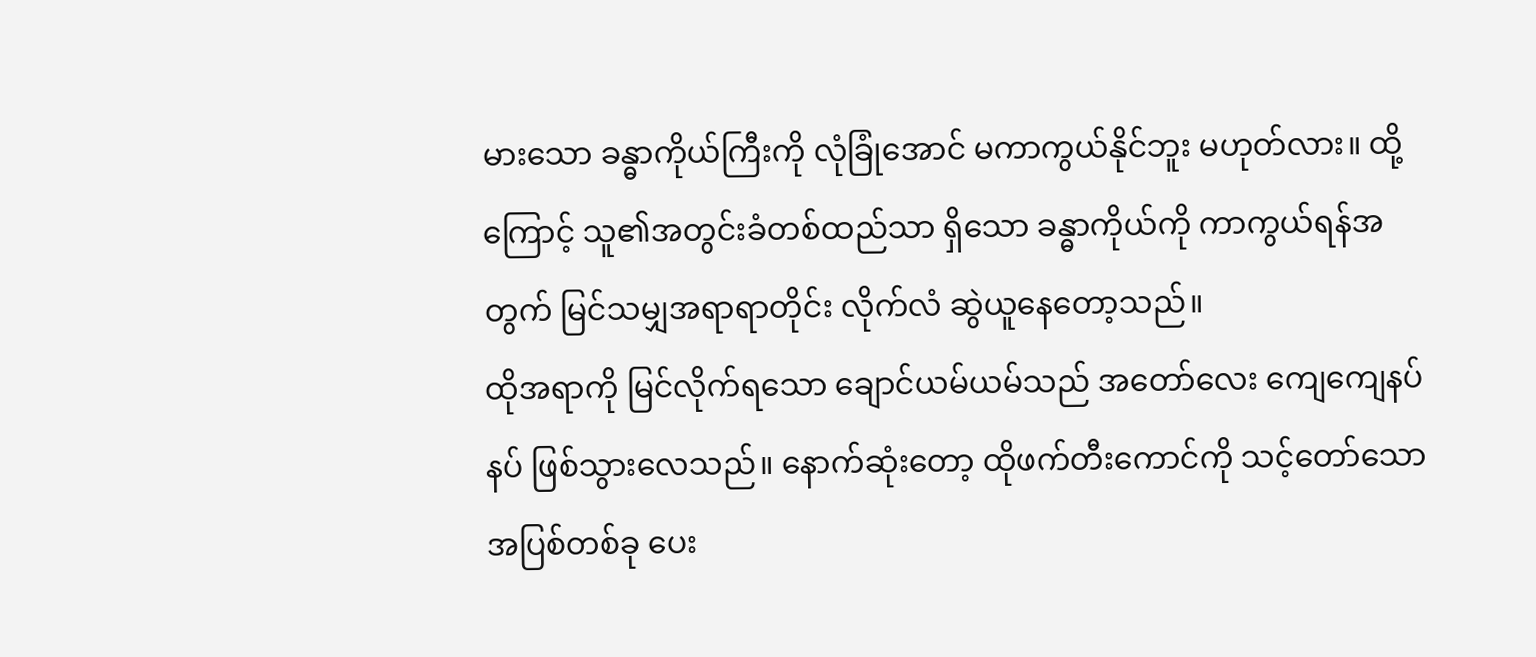မားသော ခန္ဓာကိုယ်ကြီးကို လုံခြုံအောင် မကာကွယ်နိုင်ဘူး မဟုတ်လား။ ထို့ကြောင့် သူ၏အတွင်းခံတစ်ထည်သာ ရှိသော ခန္ဓာကိုယ်ကို ကာကွယ်ရန်အတွက် မြင်သမျှအရာရာတိုင်း လိုက်လံ ဆွဲယူနေတော့သည်။
ထိုအရာကို မြင်လိုက်ရသော ချောင်ယမ်ယမ်သည် အတော်လေး ကျေကျေနပ်နပ် ဖြစ်သွားလေသည်။ နောက်ဆုံးတော့ ထိုဖက်တီးကောင်ကို သင့်တော်သော အပြစ်တစ်ခု ပေး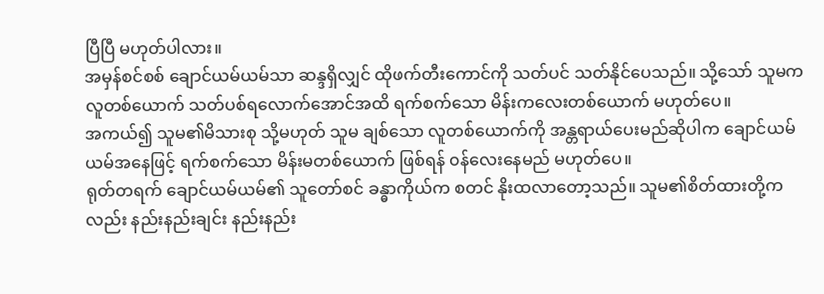ပြီပြီ မဟုတ်ပါလား။
အမှန်စင်စစ် ချောင်ယမ်ယမ်သာ ဆန္ဒရှိလျှင် ထိုဖက်တီးကောင်ကို သတ်ပင် သတ်နိုင်ပေသည်။ သို့သော် သူမက လူတစ်ယောက် သတ်ပစ်ရလောက်အောင်အထိ ရက်စက်သော မိန်းကလေးတစ်ယောက် မဟုတ်ပေ။
အကယ်၍ သူမ၏မိသားစု သို့မဟုတ် သူမ ချစ်သော လူတစ်ယောက်ကို အန္တရာယ်ပေးမည်ဆိုပါက ချောင်ယမ်ယမ်အနေဖြင့် ရက်စက်သော မိန်းမတစ်ယောက် ဖြစ်ရန် ၀န်လေးနေမည် မဟုတ်ပေ။
ရုတ်တရက် ချောင်ယမ်ယမ်၏ သူတော်စင် ခန္ဓာကိုယ်က စတင် နိုးထလာတော့သည်။ သူမ၏စိတ်ထားတို့ကလည်း နည်းနည်းချင်း နည်းနည်း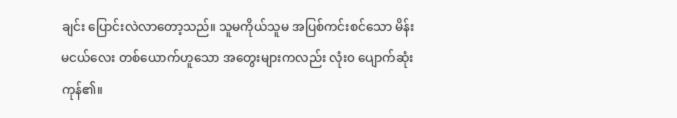ချင်း ပြောင်းလဲလာတော့သည်။ သူမကိုယ်သူမ အပြစ်ကင်းစင်သော မိန်းမငယ်လေး တစ်ယောက်ဟူသော အတွေးများကလည်း လုံး၀ ပျောက်ဆုံးကုန်၏။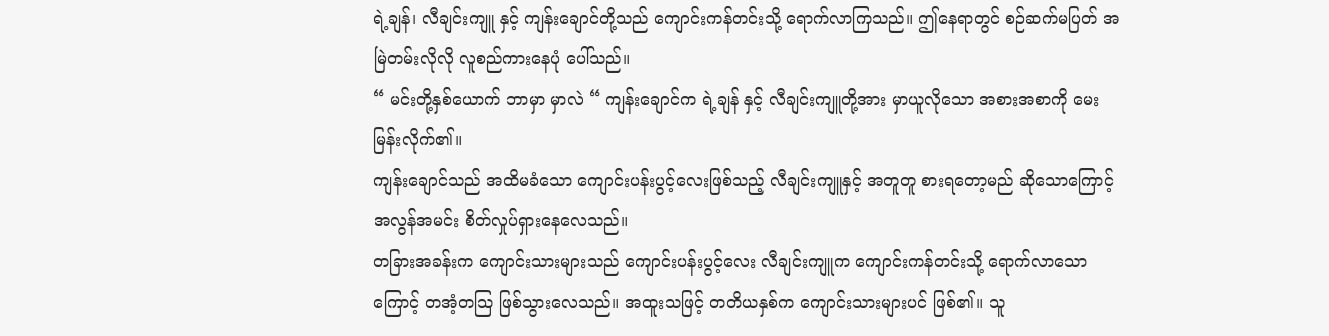ရဲ့ချန်၊ လီချင်းကျူ နှင့် ကျန်းချောင်တို့သည် ကျောင်းကန်တင်းသို့ ရောက်လာကြသည်။ ဤနေရာတွင် စဉ်ဆက်မပြတ် အမြဲတမ်းလိုလို လူစည်ကားနေပုံ ပေါ်သည်။
“ မင်းတို့နှစ်ယောက် ဘာမှာ မှာလဲ “ ကျန်းချောင်က ရဲ့ချန် နှင့် လီချင်းကျူတို့အား မှာယူလိုသော အစားအစာကို မေးမြန်းလိုက်၏။
ကျန်းချောင်သည် အထိမခံသော ကျောင်းပန်းပွင့်လေးဖြစ်သည့် လီချင်းကျူနှင့် အတူတူ စားရတော့မည် ဆိုသောကြောင့် အလွန်အမင်း စိတ်လှုပ်ရှားနေလေသည်။
တခြားအခန်းက ကျောင်းသားများသည် ကျောင်းပန်းပွင့်လေး လီချင်းကျူက ကျောင်းကန်တင်းသို့ ရောက်လာသောကြောင့် တအံ့တသြ ဖြစ်သွားလေသည်။ အထူးသဖြင့် တတိယနှစ်က ကျောင်းသားများပင် ဖြစ်၏။ သူ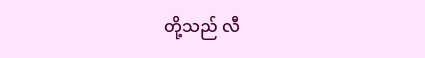တို့သည် လီ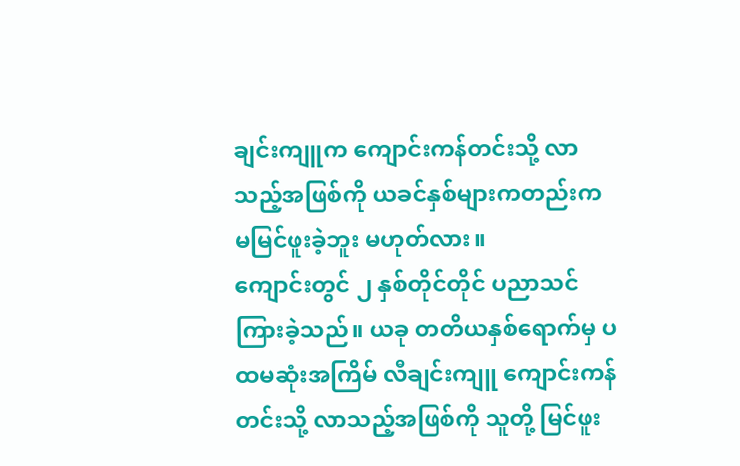ချင်းကျူက ကျောင်းကန်တင်းသို့ လာသည့်အဖြစ်ကို ယခင်နှစ်များကတည်းက မမြင်ဖူးခဲ့ဘူး မဟုတ်လား။
ကျောင်းတွင် ၂ နှစ်တိုင်တိုင် ပညာသင်ကြားခဲ့သည်။ ယခု တတိယနှစ်ရောက်မှ ပထမဆုံးအကြိမ် လီချင်းကျူ ကျောင်းကန်တင်းသို့ လာသည့်အဖြစ်ကို သူတို့ မြင်ဖူး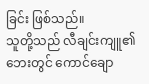ခြင်း ဖြစ်သည်။
သူတို့သည် လီချင်းကျူ၏ဘေးတွင် ကောင်ချော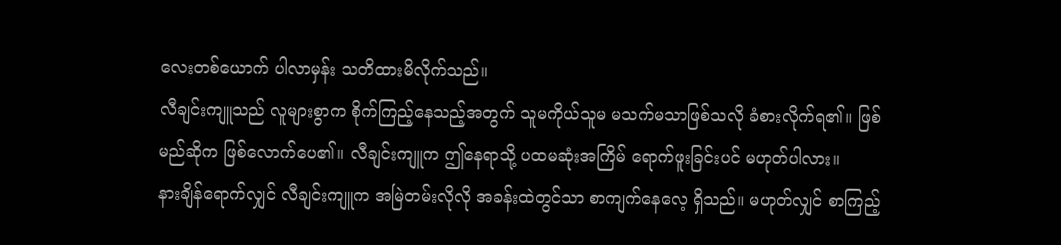လေးတစ်ယောက် ပါလာမှန်း သတိထားမိလိုက်သည်။
လီချင်းကျူသည် လူများစွာက စိုက်ကြည့်နေသည့်အတွက် သူမကိုယ်သူမ မသက်မသာဖြစ်သလို ခံစားလိုက်ရ၏။ ဖြစ်မည်ဆိုက ဖြစ်လောက်ပေ၏။ လီချင်းကျူက ဤနေရာသို့ ပထမဆုံးအကြိမ် ရောက်ဖူးခြင်းပင် မဟုတ်ပါလား။
နားချိန်ရောက်လျှင် လီချင်းကျူက အမြဲတမ်းလိုလို အခန်းထဲတွင်သာ စာကျက်နေလေ့ ရှိသည်။ မဟုတ်လျှင် စာကြည့်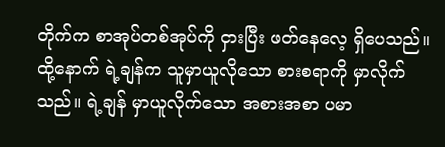တိုက်က စာအုပ်တစ်အုပ်ကို ငှားပြီး ဖတ်နေလေ့ ရှိပေသည်။
ထို့နောက် ရဲ့ချန်က သူမှာယူလိုသော စားစရာကို မှာလိုက်သည်။ ရဲ့ချန် မှာယူလိုက်သော အစားအစာ ပမာ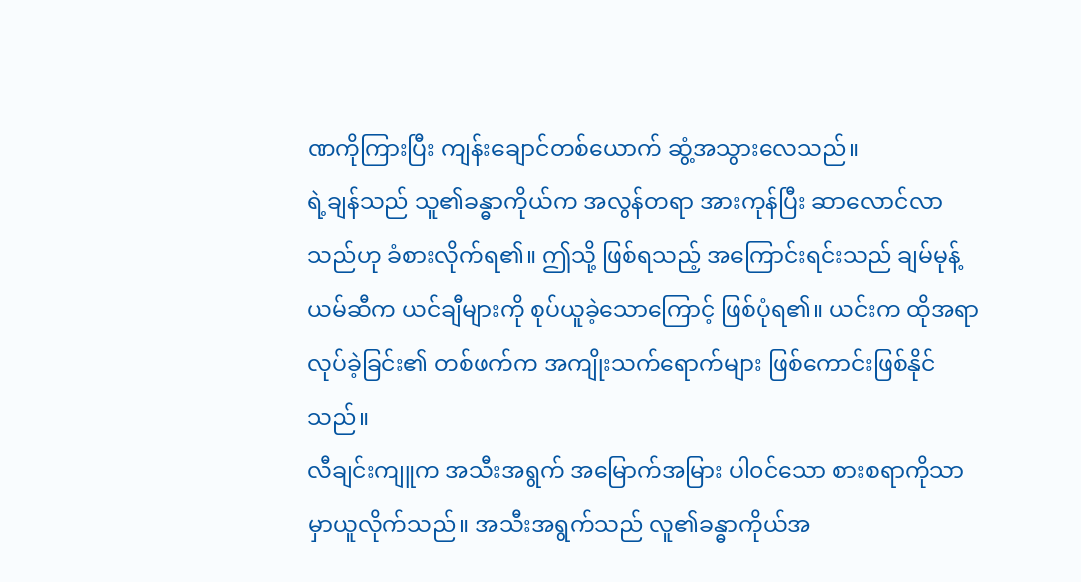ဏကိုကြားပြီး ကျန်းချောင်တစ်ယောက် ဆွံ့အသွားလေသည်။
ရဲ့ချန်သည် သူ၏ခန္ဓာကိုယ်က အလွန်တရာ အားကုန်ပြီး ဆာလောင်လာသည်ဟု ခံစားလိုက်ရ၏။ ဤသို့ ဖြစ်ရသည့် အကြောင်းရင်းသည် ချမ်မုန့်ယမ်ဆီက ယင်ချီများကို စုပ်ယူခဲ့သောကြောင့် ဖြစ်ပုံရ၏။ ယင်းက ထိုအရာ လုပ်ခဲ့ခြင်း၏ တစ်ဖက်က အကျိုးသက်ရောက်များ ဖြစ်ကောင်းဖြစ်နိုင်သည်။
လီချင်းကျူက အသီးအရွက် အမြောက်အမြား ပါ၀င်သော စားစရာကိုသာ မှာယူလိုက်သည်။ အသီးအရွက်သည် လူ၏ခန္ဓာကိုယ်အ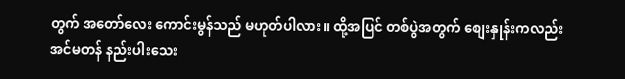တွက် အတော်လေး ကောင်းမွန်သည် မဟုတ်ပါလား။ ထို့အပြင် တစ်ပွဲအတွက် စျေးနှုန်းကလည်း အင်မတန် နည်းပါးသေး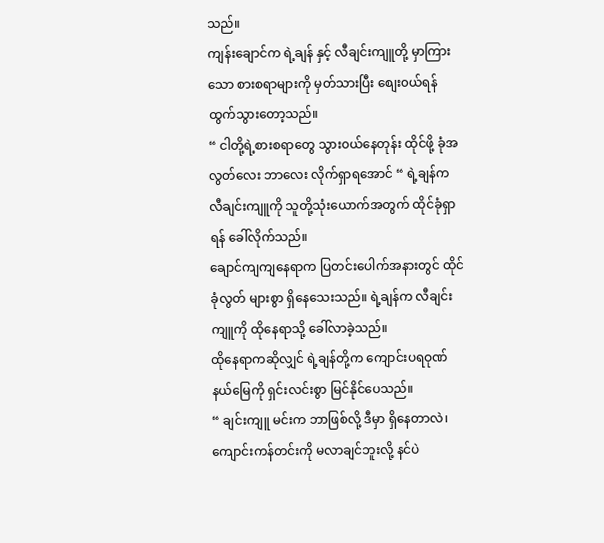သည်။
ကျန်းချောင်က ရဲ့ချန် နှင့် လီချင်းကျူတို့ မှာကြားသော စားစရာများကို မှတ်သားပြီး စျေး၀ယ်ရန် ထွက်သွားတော့သည်။
“ ငါတို့ရဲ့စားစရာတွေ သွား၀ယ်နေတုန်း ထိုင်ဖို့ ခုံအလွတ်လေး ဘာလေး လိုက်ရှာရအောင် “ ရဲ့ချန်က လီချင်းကျူကို သူတို့သုံးယောက်အတွက် ထိုင်ခုံရှာရန် ခေါ်လိုက်သည်။
ချောင်ကျကျနေရာက ပြတင်းပေါက်အနားတွင် ထိုင်ခုံလွတ် များစွာ ရှိနေသေးသည်။ ရဲ့ချန်က လီချင်းကျူကို ထိုနေရာသို့ ခေါ်လာခဲ့သည်။
ထိုနေရာကဆိုလျှင် ရဲ့ချန်တို့က ကျောင်းပရဝုဏ်နယ်မြေကို ရှင်းလင်းစွာ မြင်နိုင်ပေသည်။
“ ချင်းကျူ မင်းက ဘာဖြစ်လို့ ဒီမှာ ရှိနေတာလဲ၊ ကျောင်းကန်တင်းကို မလာချင်ဘူးလို့ နင်ပဲ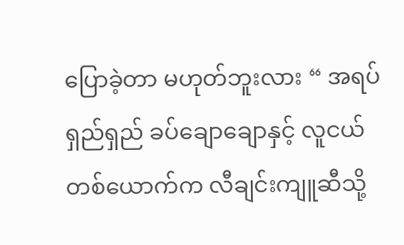ပြောခဲ့တာ မဟုတ်ဘူးလား “ အရပ်ရှည်ရှည် ခပ်ချောချောနှင့် လူငယ်တစ်ယောက်က လီချင်းကျူဆီသို့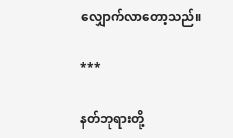လျှောက်လာတော့သည်။

***

နတ်ဘုရားတို့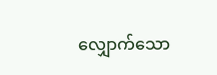လျှောက်သော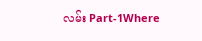လမ်း Part-1Where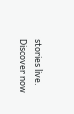stories live. Discover now